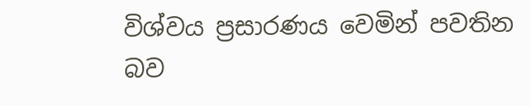විශ්වය ප්‍රසාරණය වෙමින් පවතින බව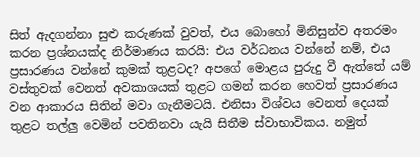සිත් ඇදගන්නා සුළු කරුණක් වුවත්, එය බොහෝ මිනිසුන්ව අතරමං කරන ප්‍රශ්නයක්ද නිර්මාණය කරයි: එය වර්ධනය වන්නේ නම්, එය ප්‍රසාරණය වන්නේ කුමක් තුළටද? අපගේ මොළය පුරුදු වී ඇත්තේ යම් වස්තුවක් වෙනත් අවකාශයක් තුළට ගමන් කරන හෙවත් ප්‍රසාරණය වන ආකාරය සිතින් මවා ගැනීමටයි. එනිසා විශ්වය වෙනත් දෙයක් තුළට තල්ලු වෙමින් පවතිනවා යැයි සිතීම ස්වාභාවිකය. නමුත්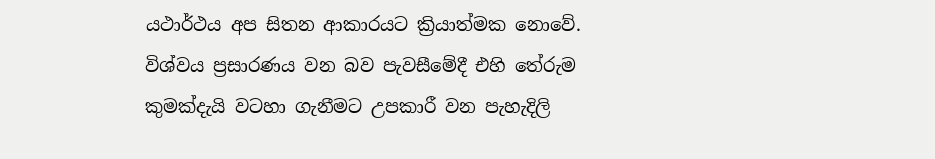යථාර්ථය අප සිතන ආකාරයට ක්‍රියාත්මක නොවේ. විශ්වය ප්‍රසාරණය වන බව පැවසීමේදී එහි තේරුම කුමක්දැයි වටහා ගැනීමට උපකාරී වන පැහැදිලි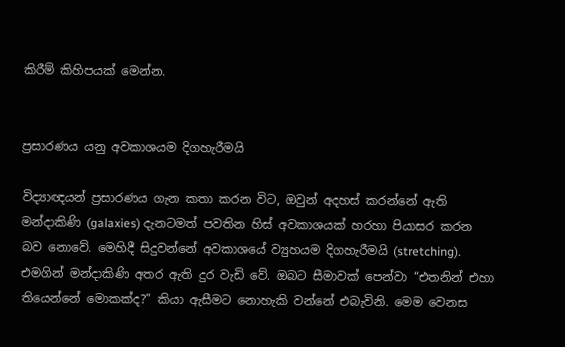කිරීම් කිහිපයක් මෙන්න.


ප්‍රසාරණය යනු අවකාශයම දිගහැරීමයි

විද්‍යාඥයන් ප්‍රසාරණය ගැන කතා කරන විට, ඔවුන් අදහස් කරන්නේ ඇති මන්දාකිණි (galaxies) දැනටමත් පවතින හිස් අවකාශයක් හරහා පියාසර කරන බව නොවේ. මෙහිදී සිදුවන්නේ අවකාශයේ ව්‍යුහයම දිගහැරීමයි (stretching). එමගින් මන්දාකිණි අතර ඇති දුර වැඩි වේ. ඔබට සීමාවක් පෙන්වා “එතනින් එහා තියෙන්නේ මොකක්ද?” කියා ඇසීමට නොහැකි වන්නේ එබැවිනි. මෙම වෙනස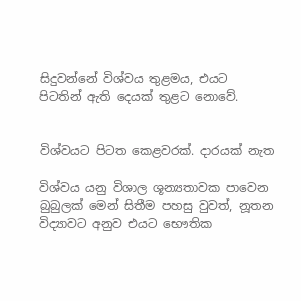සිදුවන්නේ විශ්වය තුළමය, එයට පිටතින් ඇති දෙයක් තුළට නොවේ.


විශ්වයට පිටත කෙළවරක්. දාරයක් නැත

විශ්වය යනු විශාල ශූන්‍යතාවක පාවෙන බුබුලක් මෙන් සිතීම පහසු වුවත්, නූතන විද්‍යාවට අනුව එයට භෞතික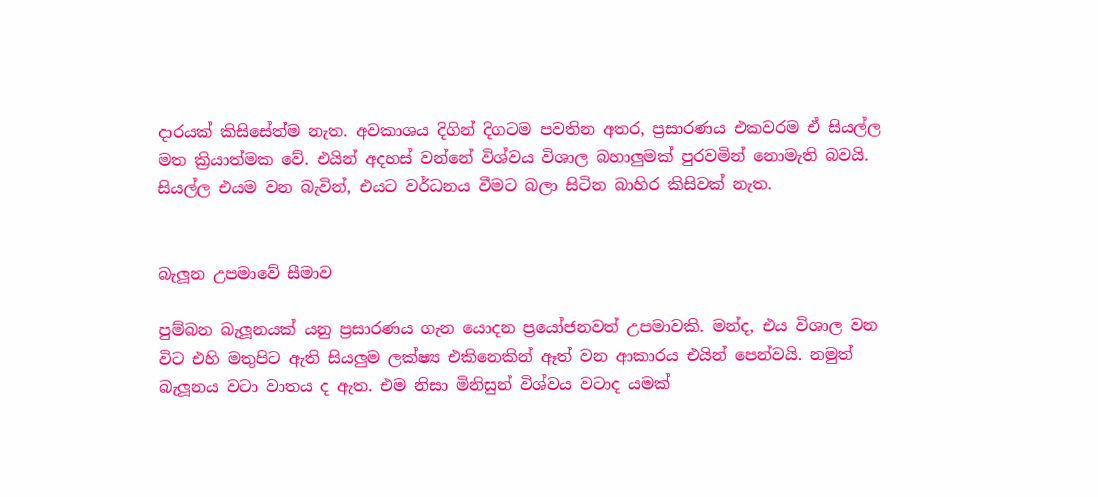දාරයක් කිසිසේත්ම නැත. අවකාශය දිගින් දිගටම පවතින අතර, ප්‍රසාරණය එකවරම ඒ සියල්ල මත ක්‍රියාත්මක වේ. එයින් අදහස් වන්නේ විශ්වය විශාල බහාලුමක් පුරවමින් නොමැති බවයි. සියල්ල එයම වන බැවින්, එයට වර්ධනය වීමට බලා සිටින බාහිර කිසිවක් නැත.


බැලූන උපමාවේ සීමාව

පුම්බන බැලූනයක් යනු ප්‍රසාරණය ගැන යොදන ප්‍රයෝජනවත් උපමාවකි. මන්ද, එය විශාල වන විට එහි මතුපිට ඇති සියලුම ලක්ෂ්‍ය එකිනෙකින් ඈත් වන ආකාරය එයින් පෙන්වයි. නමුත් බැලූනය වටා වාතය ද ඇත. එම නිසා මිනිසුන් විශ්වය වටාද යමක්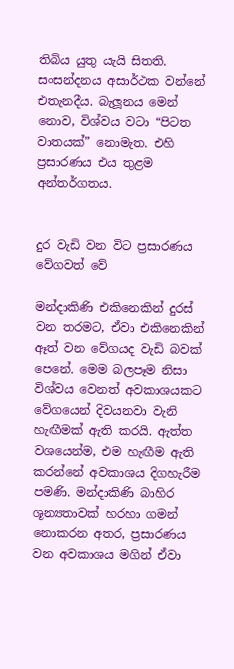තිබිය යුතු යැයි සිතති. සංසන්දනය අසාර්ථක වන්නේ එතැනදීය. බැලූනය මෙන් නොව, විශ්වය වටා “පිටත වාතයක්” නොමැත. එහි ප්‍රසාරණය එය තුළම අන්තර්ගතය.


දුර වැඩි වන විට ප්‍රසාරණය වේගවත් වේ

මන්දාකිණි එකිනෙකින් දුරස් වන තරමට, ඒවා එකිනෙකින් ඈත් වන වේගයද වැඩි බවක් පෙනේ. මෙම බලපෑම නිසා විශ්වය වෙනත් අවකාශයකට වේගයෙන් දිවයනවා වැනි හැඟීමක් ඇති කරයි. ඇත්ත වශයෙන්ම, එම හැඟීම ඇති කරන්නේ අවකාශය දිගහැරීම පමණි. මන්දාකිණි බාහිර ශූන්‍යතාවක් හරහා ගමන් නොකරන අතර, ප්‍රසාරණය වන අවකාශය මගින් ඒවා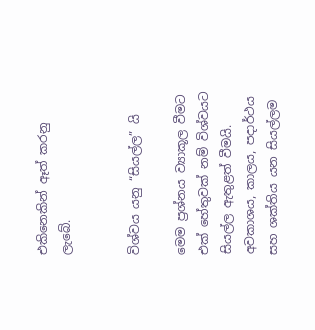එකිනෙකින් ඈත් කරනු ලැබේ.


විශ්වය යනු “සියල්ල” යි

මෙම ප්‍රශ්නය ව්‍යාකූල වීමට එක් හේතුවක් නම් විශ්වයට සියල්ල ඇතුළත් වීමයි. අවකාශය, කාලය, පදාර්ථය සහ ශක්තිය යන සියල්ලම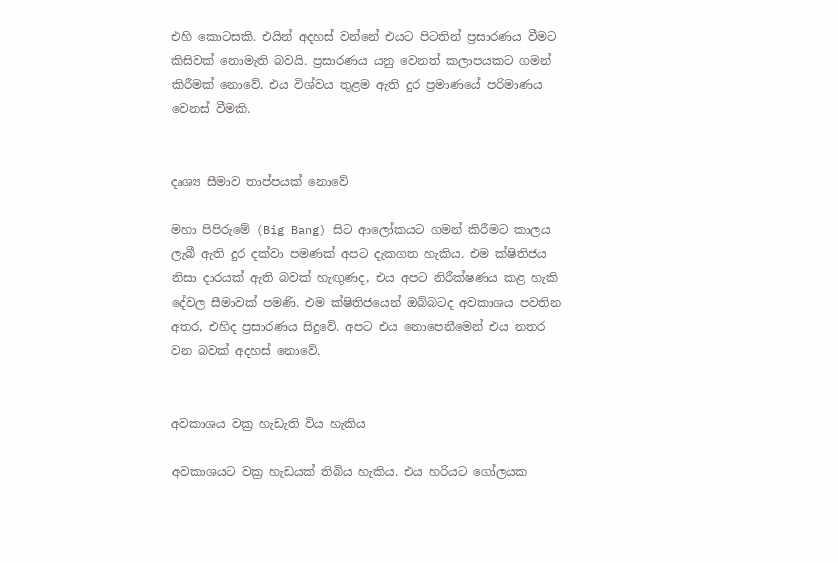එහි කොටසකි. එයින් අදහස් වන්නේ එයට පිටතින් ප්‍රසාරණය වීමට කිසිවක් නොමැති බවයි. ප්‍රසාරණය යනු වෙනත් කලාපයකට ගමන් කිරීමක් නොවේ. එය විශ්වය තුළම ඇති දුර ප්‍රමාණයේ පරිමාණය වෙනස් වීමකි.


දෘශ්‍ය සීමාව තාප්පයක් නොවේ

මහා පිපිරුමේ (Big Bang) සිට ආලෝකයට ගමන් කිරීමට කාලය ලැබී ඇති දුර දක්වා පමණක් අපට දැකගත හැකිය. එම ක්ෂිතිජය නිසා දාරයක් ඇති බවක් හැඟුණද, එය අපට නිරීක්ෂණය කළ හැකි දේවල සීමාවක් පමණි. එම ක්ෂිතිජයෙන් ඔබ්බටද අවකාශය පවතින අතර, එහිද ප්‍රසාරණය සිදුවේ. අපට එය නොපෙනීමෙන් එය නතර වන බවක් අදහස් නොවේ.


අවකාශය වක්‍ර හැඩැති විය හැකිය

අවකාශයට වක්‍ර හැඩයක් තිබිය හැකිය. එය හරියට ගෝලයක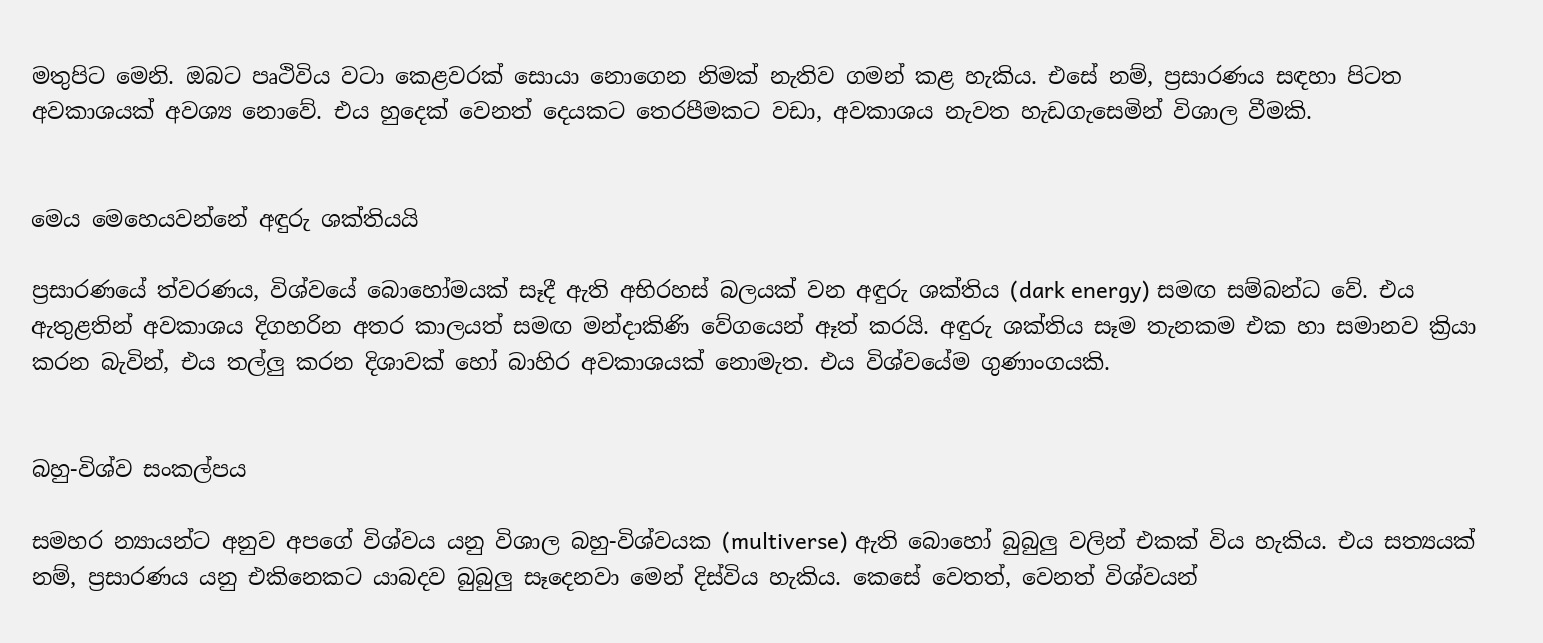මතුපිට මෙනි. ඔබට පෘථිවිය වටා කෙළවරක් සොයා නොගෙන නිමක් නැතිව ගමන් කළ හැකිය. එසේ නම්, ප්‍රසාරණය සඳහා පිටත අවකාශයක් අවශ්‍ය නොවේ. එය හුදෙක් වෙනත් දෙයකට තෙරපීමකට වඩා, අවකාශය නැවත හැඩගැසෙමින් විශාල වීමකි.


මෙය මෙහෙයවන්නේ අඳුරු ශක්තියයි

ප්‍රසාරණයේ ත්වරණය, විශ්වයේ බොහෝමයක් සෑදී ඇති අභිරහස් බලයක් වන අඳුරු ශක්තිය (dark energy) සමඟ සම්බන්ධ වේ. එය ඇතුළතින් අවකාශය දිගහරින අතර කාලයත් සමඟ මන්දාකිණි වේගයෙන් ඈත් කරයි. අඳුරු ශක්තිය සෑම තැනකම එක හා සමානව ක්‍රියා කරන බැවින්, එය තල්ලු කරන දිශාවක් හෝ බාහිර අවකාශයක් නොමැත. එය විශ්වයේම ගුණාංගයකි.


බහු-විශ්ව සංකල්පය

සමහර න්‍යායන්ට අනුව අපගේ විශ්වය යනු විශාල බහු-විශ්වයක (multiverse) ඇති බොහෝ බුබුලු වලින් එකක් විය හැකිය. එය සත්‍යයක් නම්, ප්‍රසාරණය යනු එකිනෙකට යාබදව බුබුලු සෑදෙනවා මෙන් දිස්විය හැකිය. කෙසේ වෙතත්, වෙනත් විශ්වයන්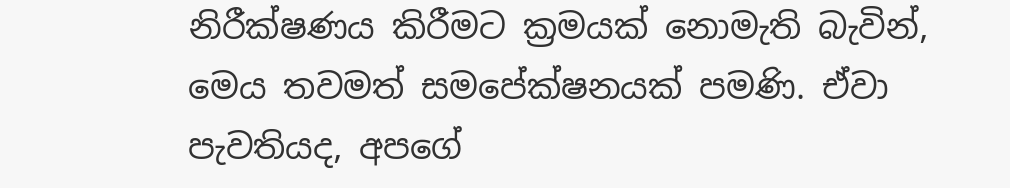නිරීක්ෂණය කිරීමට ක්‍රමයක් නොමැති බැවින්, මෙය තවමත් සමපේක්ෂනයක් පමණි. ඒවා පැවතියද, අපගේ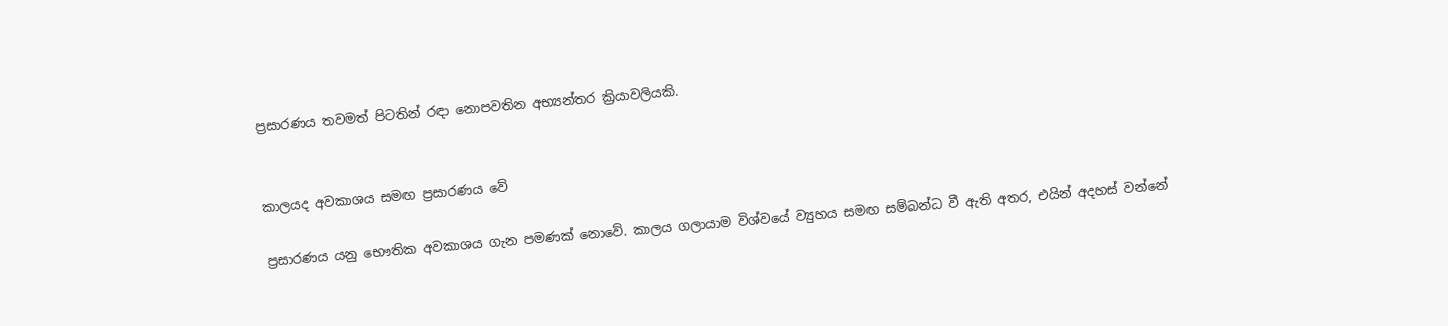ප්‍රසාරණය තවමත් පිටතින් රඳා නොපවතින අභ්‍යන්තර ක්‍රියාවලියකි.


කාලයද අවකාශය සමඟ ප්‍රසාරණය වේ

ප්‍රසාරණය යනු භෞතික අවකාශය ගැන පමණක් නොවේ. කාලය ගලායාම විශ්වයේ ව්‍යුහය සමඟ සම්බන්ධ වී ඇති අතර, එයින් අදහස් වන්නේ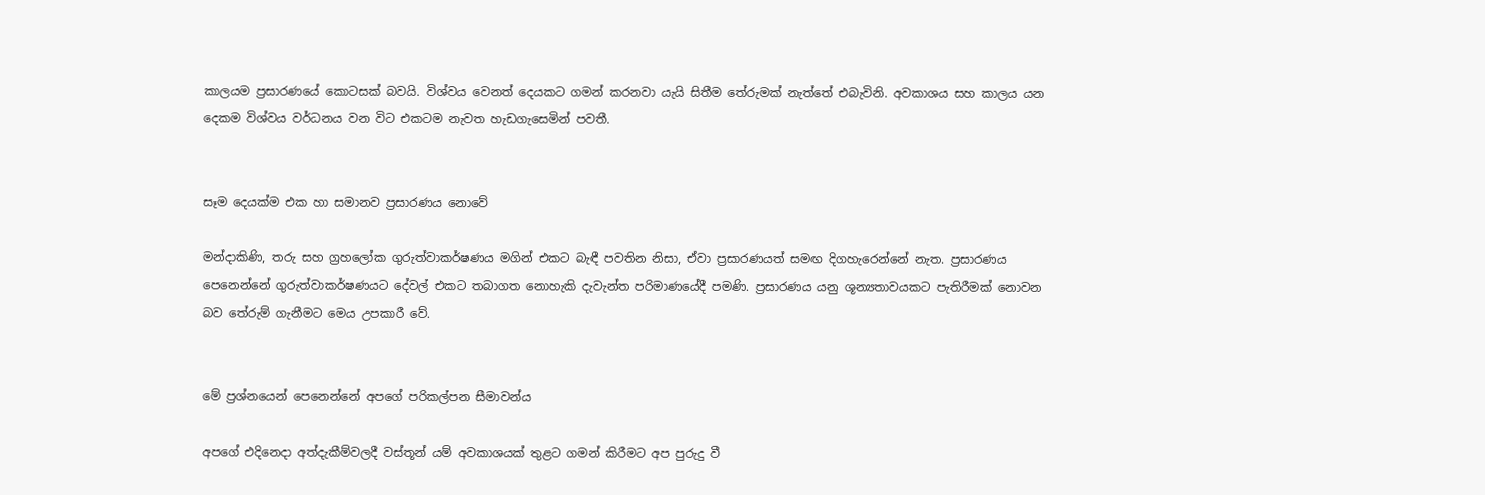කාලයම ප්‍රසාරණයේ කොටසක් බවයි. විශ්වය වෙනත් දෙයකට ගමන් කරනවා යැයි සිතීම තේරුමක් නැත්තේ එබැවිනි. අවකාශය සහ කාලය යන දෙකම විශ්වය වර්ධනය වන විට එකටම නැවත හැඩගැසෙමින් පවතී.


සෑම දෙයක්ම එක හා සමානව ප්‍රසාරණය නොවේ

මන්දාකිණි, තරු සහ ග්‍රහලෝක ගුරුත්වාකර්ෂණය මගින් එකට බැඳී පවතින නිසා, ඒවා ප්‍රසාරණයත් සමඟ දිගහැරෙන්නේ නැත. ප්‍රසාරණය පෙනෙන්නේ ගුරුත්වාකර්ෂණයට දේවල් එකට තබාගත නොහැකි දැවැන්ත පරිමාණයේදී පමණි. ප්‍රසාරණය යනු ශූන්‍යතාවයකට පැතිරීමක් නොවන බව තේරුම් ගැනීමට මෙය උපකාරී වේ.


මේ ප්‍රශ්නයෙන් පෙනෙන්නේ අපගේ පරිකල්පන සීමාවන්ය

අපගේ එදිනෙදා අත්දැකීම්වලදී වස්තූන් යම් අවකාශයක් තුළට ගමන් කිරීමට අප පුරුදු වී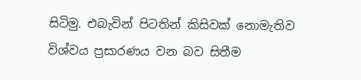සිටිමු. එබැවින් පිටතින් කිසිවක් නොමැතිව විශ්වය ප්‍රසාරණය වන බව සිතීම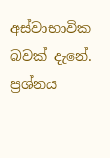අස්වාභාවික බවක් දැනේ. ප්‍රශ්නය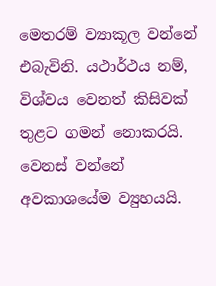මෙතරම් ව්‍යාකූල වන්නේ එබැවිනි. යථාර්ථය නම්, විශ්වය වෙනත් කිසිවක් තුළට ගමන් නොකරයි. වෙනස් වන්නේ අවකාශයේම ව්‍යුහයයි.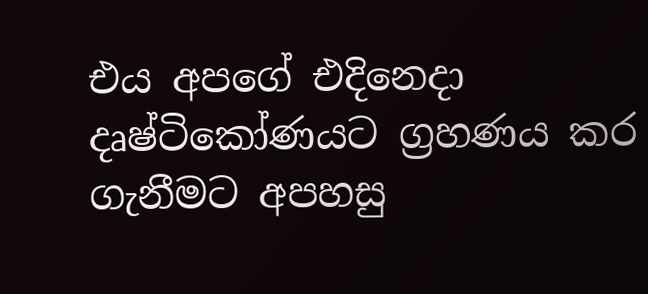එය අපගේ එදිනෙදා දෘෂ්ටිකෝණයට ග්‍රහණය කර ගැනීමට අපහසු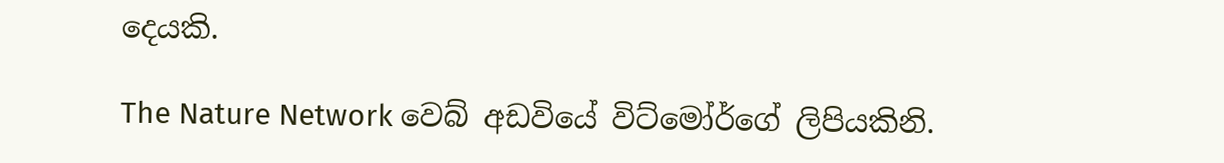දෙයකි.

The Nature Network වෙබ් අඩවියේ විට්මෝර්ගේ ලිපියකිනි.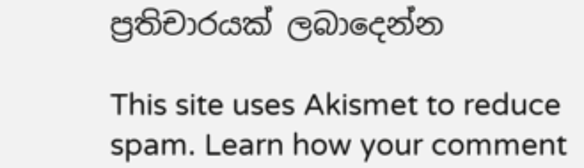ප්‍රතිචාරයක් ලබාදෙන්න

This site uses Akismet to reduce spam. Learn how your comment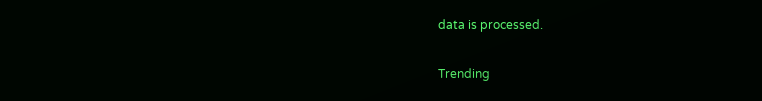data is processed.

Trending